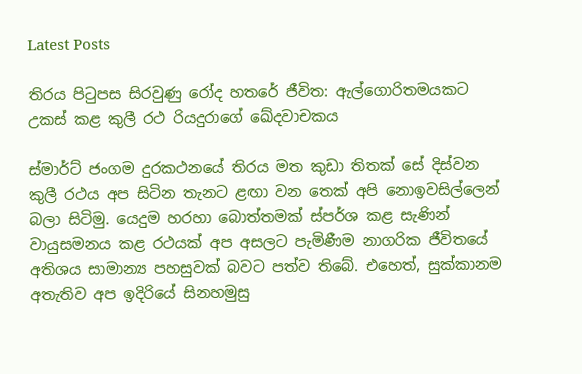Latest Posts

තිරය පිටුපස සිරවුණු රෝද හතරේ ජීවිත: ඇල්ගොරිතමයකට උකස් කළ කුලී රථ රියදුරාගේ ඛේදවාචකය

ස්මාර්ට් ජංගම දුරකථනයේ තිරය මත කුඩා තිතක් සේ දිස්වන කුලී රථය අප සිටින තැනට ළඟා වන තෙක් අපි නොඉවසිල්ලෙන් බලා සිටිමු. යෙදුම හරහා බොත්තමක් ස්පර්ශ කළ සැණින් වායුසමනය කළ රථයක් අප අසලට පැමිණීම නාගරික ජීවිතයේ අතිශය සාමාන්‍ය පහසුවක් බවට පත්ව තිබේ. එහෙත්, සුක්කානම අතැතිව අප ඉදිරියේ සිනහමුසු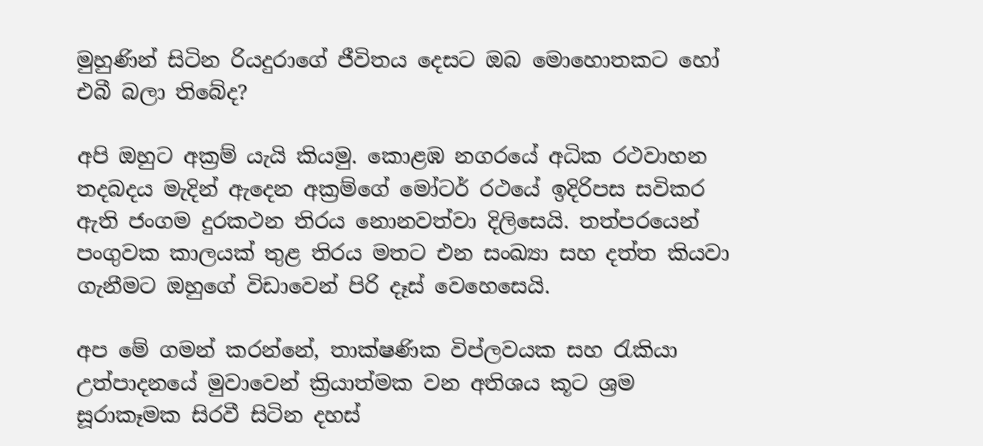මුහුණින් සිටින රියදුරාගේ ජීවිතය දෙසට ඔබ මොහොතකට හෝ එබී බලා තිබේද?

අපි ඔහුට අක්‍රම් යැයි කියමු. කොළඹ නගරයේ අධික රථවාහන තදබදය මැදින් ඇදෙන අක්‍රම්ගේ මෝටර් රථයේ ඉදිරිපස සවිකර ඇති ජංගම දුරකථන තිරය නොනවත්වා දිලිසෙයි. තත්පරයෙන් පංගුවක කාලයක් තුළ තිරය මතට එන සංඛ්‍යා සහ දත්ත කියවා ගැනීමට ඔහුගේ විඩාවෙන් පිරි දෑස් වෙහෙසෙයි.

අප මේ ගමන් කරන්නේ, තාක්ෂණික විප්ලවයක සහ රැකියා උත්පාදනයේ මුවාවෙන් ක්‍රියාත්මක වන අතිශය කූට ශ්‍රම සූරාකෑමක සිරවී සිටින දහස්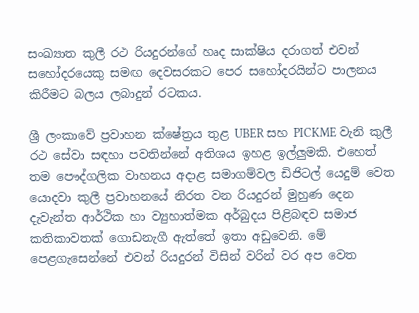සංඛ්‍යාත කුලී රථ රියදුරන්ගේ හෘද සාක්ෂිය දරාගත් එවන් සහෝදරයෙකු සමඟ දෙවසරකට පෙර සහෝදරයින්ට පාලනය කිරීමට බලය ලබාදුන් රටකය.

ශ්‍රී ලංකාවේ ප්‍රවාහන ක්ෂේත්‍රය තුළ UBER සහ PICKME වැනි කුලී රථ සේවා සඳහා පවතින්නේ අතිශය ඉහළ ඉල්ලුමකි. එහෙත් තම පෞද්ගලික වාහනය අදාළ සමාගම්වල ඩිජිටල් යෙදුම් වෙත යොදවා කුලී ප්‍රවාහනයේ නිරත වන රියදුරන් මුහුණ දෙන දැවැන්ත ආර්ථික හා ව්‍යුහාත්මක අර්බුදය පිළිබඳව සමාජ කතිකාවතක් ගොඩනැගී ඇත්තේ ඉතා අඩුවෙනි. මේ පෙළගැසෙන්නේ එවන් රියදුරන් විසින් වරින් වර අප වෙත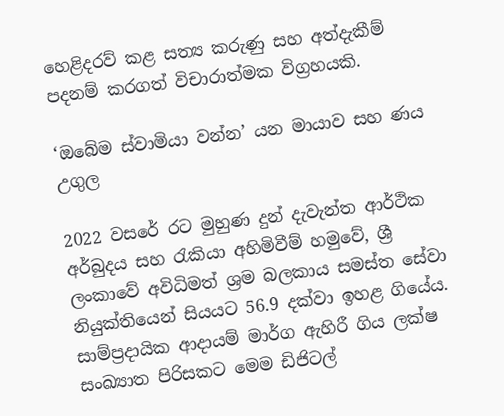හෙළිදරව් කළ සත්‍ය කරුණු සහ අත්දැකීම් පදනම් කරගත් විචාරාත්මක විග්‍රහයකි.

‘ඔබේම ස්වාමියා වන්න’ යන මායාව සහ ණය උගුල

2022 වසරේ රට මුහුණ දුන් දැවැන්ත ආර්ථික අර්බුදය සහ රැකියා අහිමිවීම් හමුවේ, ශ්‍රී ලංකාවේ අවිධිමත් ශ්‍රම බලකාය සමස්ත සේවා නියුක්තියෙන් සියයට 56.9 දක්වා ඉහළ ගියේය. සාම්ප්‍රදායික ආදායම් මාර්ග ඇහිරී ගිය ලක්ෂ සංඛ්‍යාත පිරිසකට මෙම ඩිජිටල්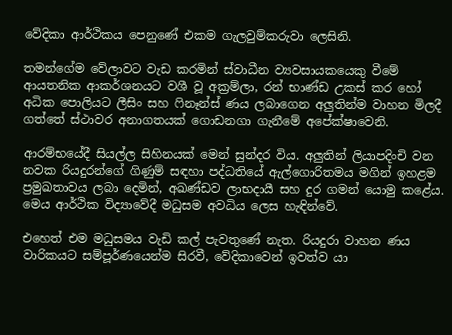වේදිකා ආර්ථිකය පෙනුණේ එකම ගැලවුම්කරුවා ලෙසිනි.

තමන්ගේම වේලාවට වැඩ කරමින් ස්වාධීන ව්‍යවසායකයෙකු වීමේ ආයතනික ආකර්ශනයට වශී වූ අක්‍රම්ලා, රන් භාණ්ඩ උකස් කර හෝ අධික පොලියට ලීසිං සහ ෆිනෑන්ස් ණය ලබාගෙන අලුතින්ම වාහන මිලදී ගත්තේ ස්ථාවර අනාගතයක් ගොඩනගා ගැනීමේ අපේක්ෂාවෙනි.

ආරම්භයේදී සියල්ල සිහිනයක් මෙන් සුන්දර විය. අලුතින් ලියාපදිංචි වන නවක රියදුරන්ගේ ගිණුම් සඳහා පද්ධතියේ ඇල්ගොරිතමය මගින් ඉහළම ප්‍රමුඛතාවය ලබා දෙමින්, අඛණ්ඩව ලාභදායී සහ දුර ගමන් යොමු කළේය. මෙය ආර්ථික විද්‍යාවේදී මධුසම අවධිය ලෙස හැඳින්වේ.

එහෙත් එම මධුසමය වැඩි කල් පැවතුණේ නැත. රියදුරා වාහන ණය වාරිකයට සම්පූර්ණයෙන්ම සිරවී, වේදිකාවෙන් ඉවත්ව යා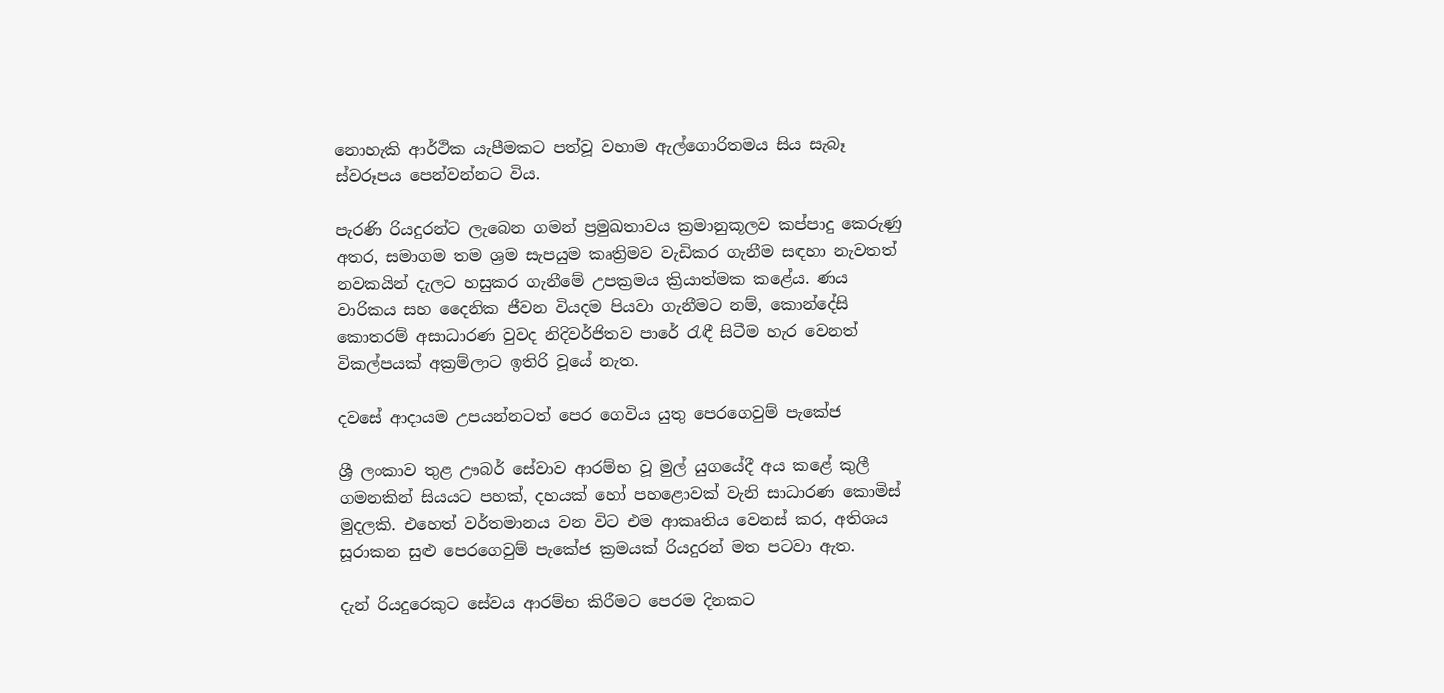නොහැකි ආර්ථික යැපීමකට පත්වූ වහාම ඇල්ගොරිතමය සිය සැබෑ ස්වරූපය පෙන්වන්නට විය.

පැරණි රියදුරන්ට ලැබෙන ගමන් ප්‍රමුඛතාවය ක්‍රමානුකූලව කප්පාදු කෙරුණු අතර, සමාගම තම ශ්‍රම සැපයුම කෘත්‍රිමව වැඩිකර ගැනීම සඳහා නැවතත් නවකයින් දැලට හසුකර ගැනීමේ උපක්‍රමය ක්‍රියාත්මක කළේය. ණය වාරිකය සහ දෛනික ජීවන වියදම පියවා ගැනීමට නම්, කොන්දේසි කොතරම් අසාධාරණ වුවද නිදිවර්ජිතව පාරේ රැඳී සිටීම හැර වෙනත් විකල්පයක් අක්‍රම්ලාට ඉතිරි වූයේ නැත.

දවසේ ආදායම උපයන්නටත් පෙර ගෙවිය යුතු පෙරගෙවුම් පැකේජ

ශ්‍රී ලංකාව තුළ ඌබර් සේවාව ආරම්භ වූ මුල් යුගයේදී අය කළේ කුලී ගමනකින් සියයට පහක්, දහයක් හෝ පහළොවක් වැනි සාධාරණ කොමිස් මුදලකි. එහෙත් වර්තමානය වන විට එම ආකෘතිය වෙනස් කර, අතිශය සූරාකන සුළු පෙරගෙවුම් පැකේජ ක්‍රමයක් රියදුරන් මත පටවා ඇත.

දැන් රියදුරෙකුට සේවය ආරම්භ කිරීමට පෙරම දිනකට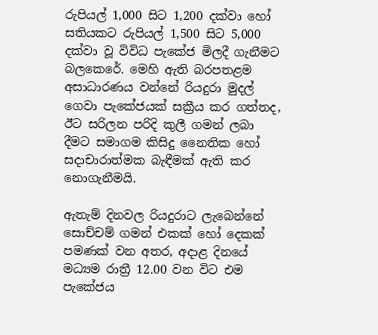රුපියල් 1,000 සිට 1,200 දක්වා හෝ සතියකට රුපියල් 1,500 සිට 5,000 දක්වා වූ විවිධ පැකේජ මිලදී ගැනීමට බලකෙරේ. මෙහි ඇති බරපතළම අසාධාරණය වන්නේ රියදුරා මුදල් ගෙවා පැකේජයක් සක්‍රීය කර ගත්තද, ඊට සරිලන පරිදි කුලී ගමන් ලබා දීමට සමාගම කිසිදු නෛතික හෝ සදාචාරාත්මක බැඳීමක් ඇති කර නොගැනීමයි.

ඇතැම් දිනවල රියදුරාට ලැබෙන්නේ සොච්චම් ගමන් එකක් හෝ දෙකක් පමණක් වන අතර, අදාළ දිනයේ මධ්‍යම රාත්‍රී 12.00 වන විට එම පැකේජය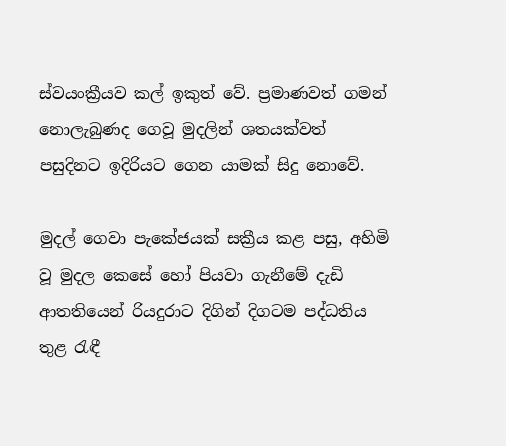ස්වයංක්‍රීයව කල් ඉකුත් වේ. ප්‍රමාණවත් ගමන් නොලැබුණද ගෙවූ මුදලින් ශතයක්වත් පසුදිනට ඉදිරියට ගෙන යාමක් සිදු නොවේ.

මුදල් ගෙවා පැකේජයක් සක්‍රීය කළ පසු, අහිමි වූ මුදල කෙසේ හෝ පියවා ගැනීමේ දැඩි ආතතියෙන් රියදුරාට දිගින් දිගටම පද්ධතිය තුළ රැඳී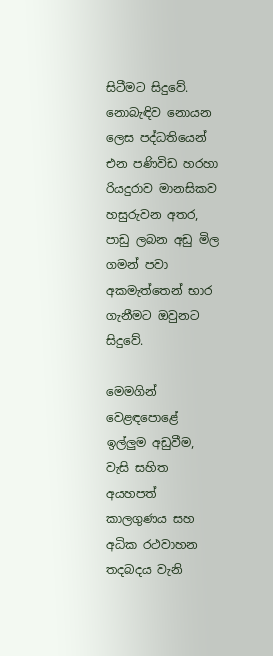සිටීමට සිදුවේ. නොබැඳිව නොයන ලෙස පද්ධතියෙන් එන පණිවිඩ හරහා රියදුරාව මානසිකව හසුරුවන අතර, පාඩු ලබන අඩු මිල ගමන් පවා අකමැත්තෙන් භාර ගැනීමට ඔවුනට සිදුවේ.

මෙමගින් වෙළඳපොළේ ඉල්ලුම අඩුවීම, වැසි සහිත අයහපත් කාලගුණය සහ අධික රථවාහන තදබදය වැනි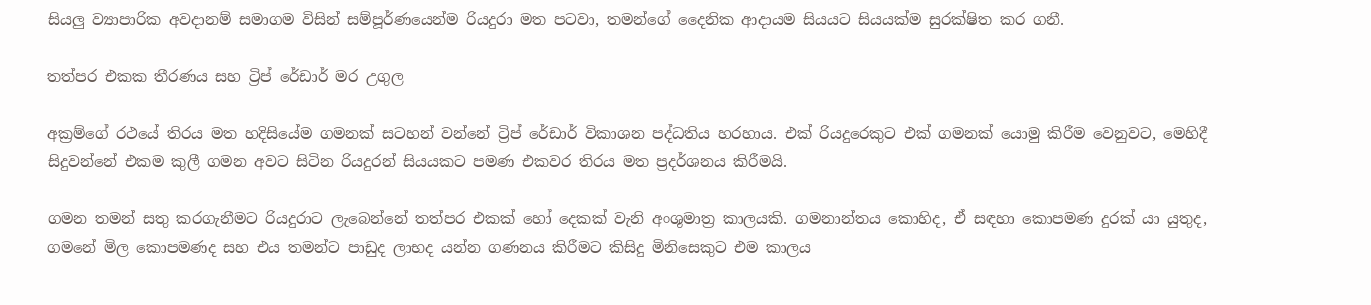සියලු ව්‍යාපාරික අවදානම් සමාගම විසින් සම්පූර්ණයෙන්ම රියදුරා මත පටවා, තමන්ගේ දෛනික ආදායම සියයට සියයක්ම සුරක්ෂිත කර ගනී.

තත්පර එකක තීරණය සහ ට්‍රිප් රේඩාර් මර උගුල

අක්‍රම්ගේ රථයේ තිරය මත හදිසියේම ගමනක් සටහන් වන්නේ ට්‍රිප් රේඩාර් විකාශන පද්ධතිය හරහාය. එක් රියදුරෙකුට එක් ගමනක් යොමු කිරීම වෙනුවට, මෙහිදී සිදුවන්නේ එකම කුලී ගමන අවට සිටින රියදුරන් සියයකට පමණ එකවර තිරය මත ප්‍රදර්ශනය කිරීමයි.

ගමන තමන් සතු කරගැනීමට රියදුරාට ලැබෙන්නේ තත්පර එකක් හෝ දෙකක් වැනි අංශුමාත්‍ර කාලයකි. ගමනාන්තය කොහිද, ඒ සඳහා කොපමණ දුරක් යා යුතුද, ගමනේ මිල කොපමණද සහ එය තමන්ට පාඩුද ලාභද යන්න ගණනය කිරීමට කිසිදු මිනිසෙකුට එම කාලය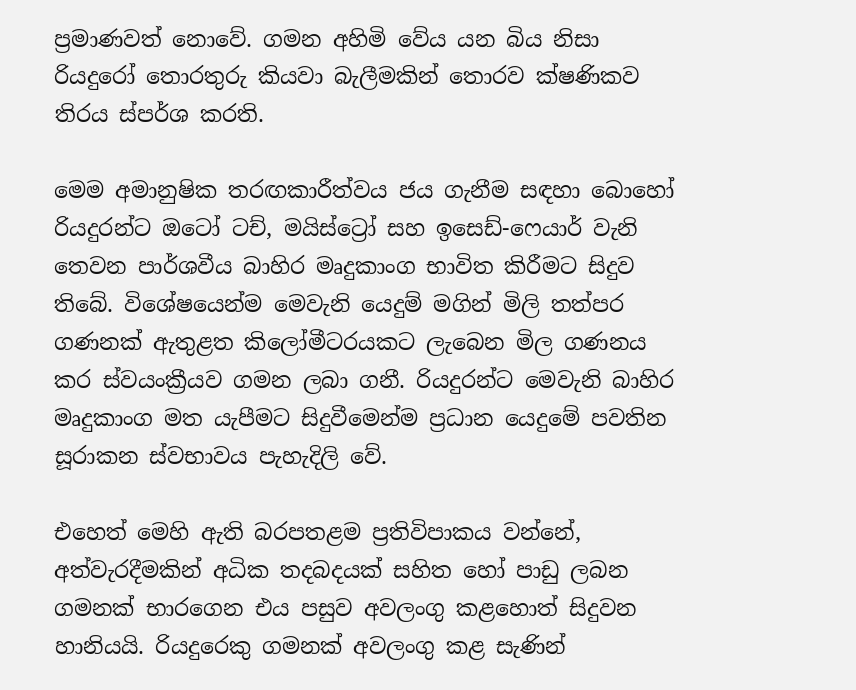ප්‍රමාණවත් නොවේ. ගමන අහිමි වේය යන බිය නිසා රියදුරෝ තොරතුරු කියවා බැලීමකින් තොරව ක්ෂණිකව තිරය ස්පර්ශ කරති.

මෙම අමානුෂික තරඟකාරීත්වය ජය ගැනීම සඳහා බොහෝ රියදුරන්ට ඔටෝ ටච්, මයිස්ට්‍රෝ සහ ඉසෙඩ්-ෆෙයාර් වැනි තෙවන පාර්ශවීය බාහිර මෘදුකාංග භාවිත කිරීමට සිදුව තිබේ. විශේෂයෙන්ම මෙවැනි යෙදුම් මගින් මිලි තත්පර ගණනක් ඇතුළත කිලෝමීටරයකට ලැබෙන මිල ගණනය කර ස්වයංක්‍රීයව ගමන ලබා ගනී. රියදුරන්ට මෙවැනි බාහිර මෘදුකාංග මත යැපීමට සිදුවීමෙන්ම ප්‍රධාන යෙදුමේ පවතින සූරාකන ස්වභාවය පැහැදිලි වේ.

එහෙත් මෙහි ඇති බරපතළම ප්‍රතිවිපාකය වන්නේ, අත්වැරදීමකින් අධික තදබදයක් සහිත හෝ පාඩු ලබන ගමනක් භාරගෙන එය පසුව අවලංගු කළහොත් සිදුවන හානියයි. රියදුරෙකු ගමනක් අවලංගු කළ සැණින්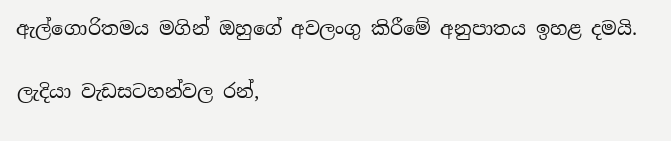ඇල්ගොරිතමය මගින් ඔහුගේ අවලංගු කිරීමේ අනුපාතය ඉහළ දමයි.

ලැදියා වැඩසටහන්වල රන්,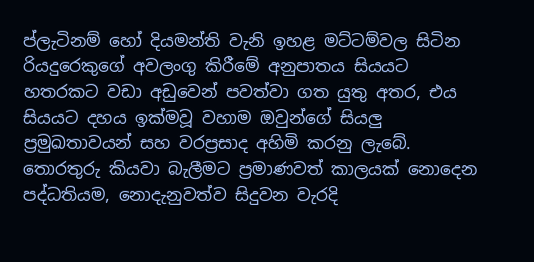ප්ලැටිනම් හෝ දියමන්ති වැනි ඉහළ මට්ටම්වල සිටින රියදුරෙකුගේ අවලංගු කිරීමේ අනුපාතය සියයට හතරකට වඩා අඩුවෙන් පවත්වා ගත යුතු අතර, එය සියයට දහය ඉක්මවූ වහාම ඔවුන්ගේ සියලු ප්‍රමුඛතාවයන් සහ වරප්‍රසාද අහිමි කරනු ලැබේ. තොරතුරු කියවා බැලීමට ප්‍රමාණවත් කාලයක් නොදෙන පද්ධතියම, නොදැනුවත්ව සිදුවන වැරදි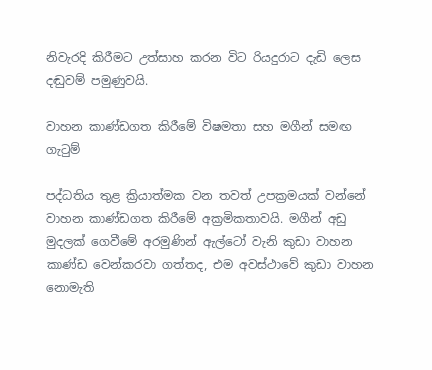නිවැරදි කිරීමට උත්සාහ කරන විට රියදුරාට දැඩි ලෙස දඬුවම් පමුණුවයි.

වාහන කාණ්ඩගත කිරීමේ විෂමතා සහ මගීන් සමඟ ගැටුම්

පද්ධතිය තුළ ක්‍රියාත්මක වන තවත් උපක්‍රමයක් වන්නේ වාහන කාණ්ඩගත කිරීමේ අක්‍රමිකතාවයි. මගීන් අඩු මුදලක් ගෙවීමේ අරමුණින් ඇල්ටෝ වැනි කුඩා වාහන කාණ්ඩ වෙන්කරවා ගත්තද, එම අවස්ථාවේ කුඩා වාහන නොමැති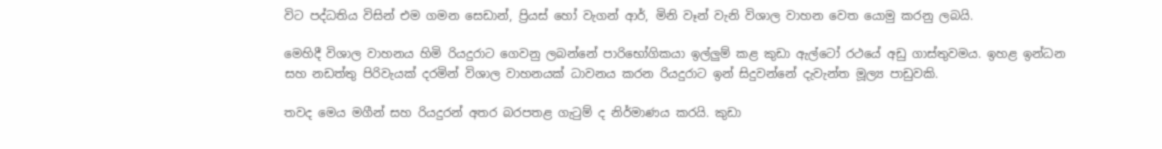විට පද්ධතිය විසින් එම ගමන සෙඩාන්, ප්‍රියස් හෝ වැගන් ආර්, මිනි වෑන් වැනි විශාල වාහන වෙත යොමු කරනු ලබයි.

මෙහිදී විශාල වාහනය හිමි රියදුරාට ගෙවනු ලබන්නේ පාරිභෝගිකයා ඉල්ලුම් කළ කුඩා ඇල්ටෝ රථයේ අඩු ගාස්තුවමය. ඉහළ ඉන්ධන සහ නඩත්තු පිරිවැයක් දරමින් විශාල වාහනයක් ධාවනය කරන රියදුරාට ඉන් සිදුවන්නේ දැවැන්ත මූල්‍ය පාඩුවකි.

තවද මෙය මගීන් සහ රියදුරන් අතර බරපතළ ගැටුම් ද නිර්මාණය කරයි. කුඩා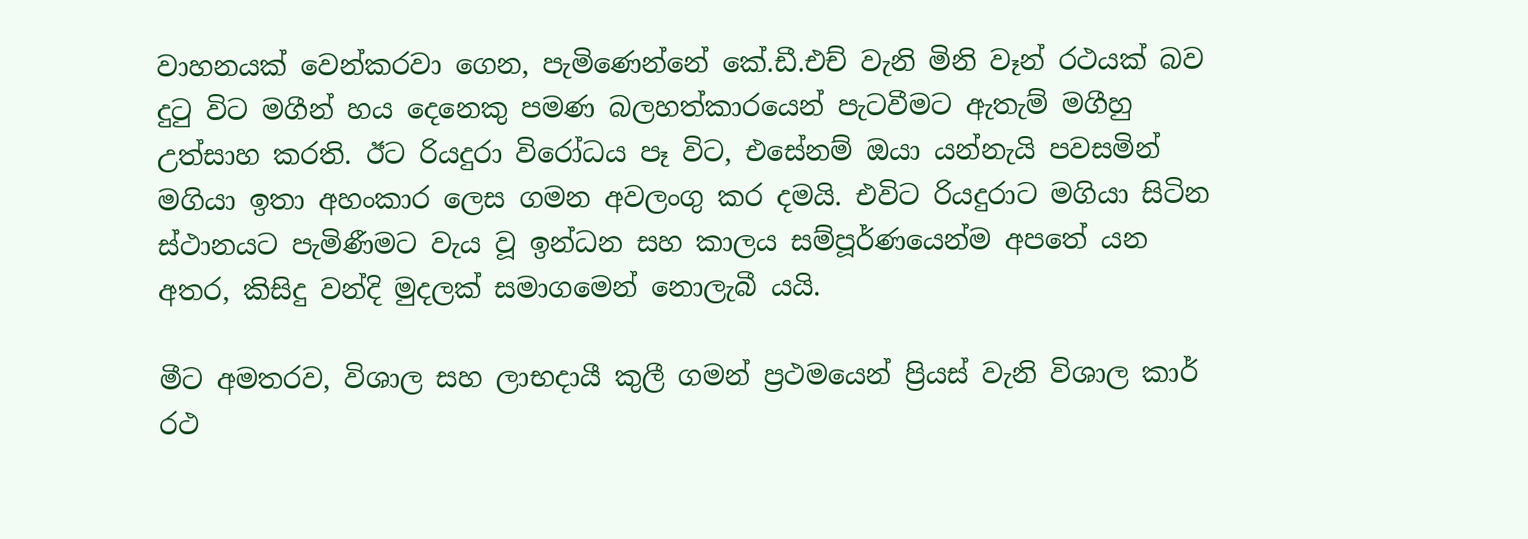වාහනයක් වෙන්කරවා ගෙන, පැමිණෙන්නේ කේ.ඩී.එච් වැනි මිනි වෑන් රථයක් බව දුටු විට මගීන් හය දෙනෙකු පමණ බලහත්කාරයෙන් පැටවීමට ඇතැම් මගීහු උත්සාහ කරති. ඊට රියදුරා විරෝධය පෑ විට, එසේනම් ඔයා යන්නැයි පවසමින් මගියා ඉතා අහංකාර ලෙස ගමන අවලංගු කර දමයි. එවිට රියදුරාට මගියා සිටින ස්ථානයට පැමිණීමට වැය වූ ඉන්ධන සහ කාලය සම්පූර්ණයෙන්ම අපතේ යන අතර, කිසිදු වන්දි මුදලක් සමාගමෙන් නොලැබී යයි.

මීට අමතරව, විශාල සහ ලාභදායී කුලී ගමන් ප්‍රථමයෙන් ප්‍රියස් වැනි විශාල කාර් රථ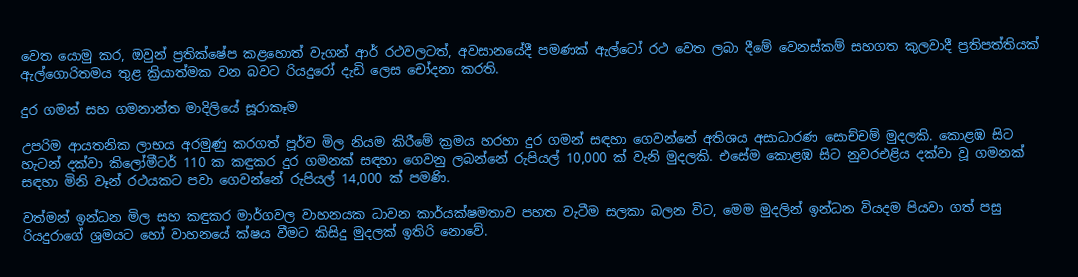වෙත යොමු කර, ඔවුන් ප්‍රතික්ෂේප කළහොත් වැගන් ආර් රථවලටත්, අවසානයේදී පමණක් ඇල්ටෝ රථ වෙත ලබා දීමේ වෙනස්කම් සහගත කුලවාදී ප්‍රතිපත්තියක් ඇල්ගොරිතමය තුළ ක්‍රියාත්මක වන බවට රියදුරෝ දැඩි ලෙස චෝදනා කරති.

දුර ගමන් සහ ගමනාන්ත මාදිලියේ සූරාකෑම

උපරිම ආයතනික ලාභය අරමුණු කරගත් පූර්ව මිල නියම කිරීමේ ක්‍රමය හරහා දුර ගමන් සඳහා ගෙවන්නේ අතිශය අසාධාරණ සොච්චම් මුදලකි. කොළඹ සිට හැටන් දක්වා කිලෝමීටර් 110 ක කඳුකර දුර ගමනක් සඳහා ගෙවනු ලබන්නේ රුපියල් 10,000 ක් වැනි මුදලකි. එසේම කොළඹ සිට නුවරඑළිය දක්වා වූ ගමනක් සඳහා මිනි වෑන් රථයකට පවා ගෙවන්නේ රුපියල් 14,000 ක් පමණි.

වත්මන් ඉන්ධන මිල සහ කඳුකර මාර්ගවල වාහනයක ධාවන කාර්යක්ෂමතාව පහත වැටීම සලකා බලන විට, මෙම මුදලින් ඉන්ධන වියදම පියවා ගත් පසු රියදුරාගේ ශ්‍රමයට හෝ වාහනයේ ක්ෂය වීමට කිසිදු මුදලක් ඉතිරි නොවේ.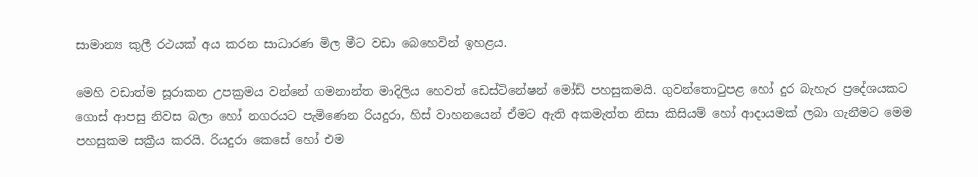සාමාන්‍ය කුලී රථයක් අය කරන සාධාරණ මිල මීට වඩා බෙහෙවින් ඉහළය.

මෙහි වඩාත්ම සූරාකන උපක්‍රමය වන්නේ ගමනාන්ත මාදිලිය හෙවත් ඩෙස්ටිනේෂන් මෝඩ් පහසුකමයි. ගුවන්තොටුපළ හෝ දුර බැහැර ප්‍රදේශයකට ගොස් ආපසු නිවස බලා හෝ නගරයට පැමිණෙන රියදුරා, හිස් වාහනයෙන් ඒමට ඇති අකමැත්ත නිසා කිසියම් හෝ ආදායමක් ලබා ගැනීමට මෙම පහසුකම සක්‍රීය කරයි. රියදුරා කෙසේ හෝ එම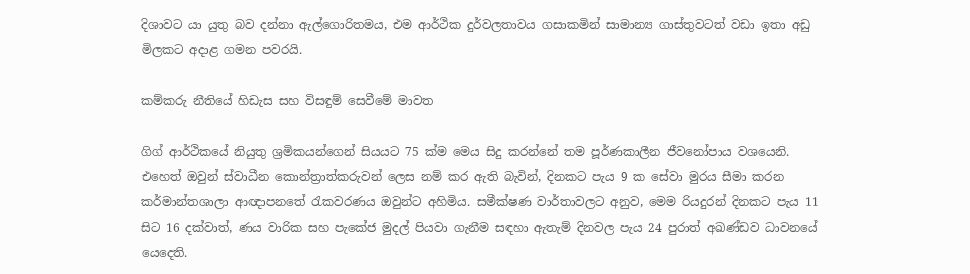දිශාවට යා යුතු බව දන්නා ඇල්ගොරිතමය, එම ආර්ථික දුර්වලතාවය ගසාකමින් සාමාන්‍ය ගාස්තුවටත් වඩා ඉතා අඩු මිලකට අදාළ ගමන පවරයි.

කම්කරු නීතියේ හිඩැස සහ විසඳුම් සෙවීමේ මාවත

ගිග් ආර්ථිකයේ නියුතු ශ්‍රමිකයන්ගෙන් සියයට 75 ක්ම මෙය සිදු කරන්නේ තම පූර්ණකාලීන ජීවනෝපාය වශයෙනි. එහෙත් ඔවුන් ස්වාධීන කොන්ත්‍රාත්කරුවන් ලෙස නම් කර ඇති බැවින්, දිනකට පැය 9 ක සේවා මුරය සීමා කරන කර්මාන්තශාලා ආඥාපනතේ රැකවරණය ඔවුන්ට අහිමිය. සමීක්ෂණ වාර්තාවලට අනුව, මෙම රියදුරන් දිනකට පැය 11 සිට 16 දක්වාත්, ණය වාරික සහ පැකේජ මුදල් පියවා ගැනීම සඳහා ඇතැම් දිනවල පැය 24 පුරාත් අඛණ්ඩව ධාවනයේ යෙදෙති.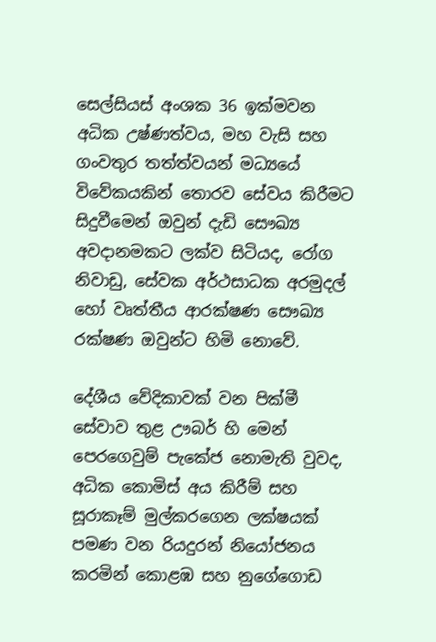සෙල්සියස් අංශක 36 ඉක්මවන අධික උෂ්ණත්වය, මහ වැසි සහ ගංවතුර තත්ත්වයන් මධ්‍යයේ විවේකයකින් තොරව සේවය කිරීමට සිදුවීමෙන් ඔවුන් දැඩි සෞඛ්‍ය අවදානමකට ලක්ව සිටියද, රෝග නිවාඩු, සේවක අර්ථසාධක අරමුදල් හෝ වෘත්තීය ආරක්ෂණ සෞඛ්‍ය රක්ෂණ ඔවුන්ට හිමි නොවේ.

දේශීය වේදිකාවක් වන පික්මී සේවාව තුළ ඌබර් හි මෙන් පෙරගෙවුම් පැකේජ නොමැති වුවද, අධික කොමිස් අය කිරීම් සහ සූරාකෑම් මුල්කරගෙන ලක්ෂයක් පමණ වන රියදුරන් නියෝජනය කරමින් කොළඹ සහ නුගේගොඩ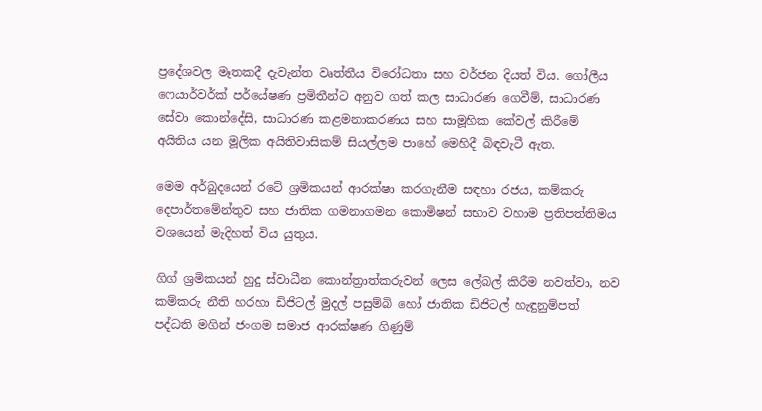ප්‍රදේශවල මෑතකදී දැවැන්ත වෘත්තීය විරෝධතා සහ වර්ජන දියත් විය. ගෝලීය ෆෙයාර්වර්ක් පර්යේෂණ ප්‍රමිතීන්ට අනුව ගත් කල සාධාරණ ගෙවීම්, සාධාරණ සේවා කොන්දේසි, සාධාරණ කළමනාකරණය සහ සාමූහික කේවල් කිරීමේ අයිතිය යන මූලික අයිතිවාසිකම් සියල්ලම පාහේ මෙහිදී බිඳවැටී ඇත.

මෙම අර්බුදයෙන් රටේ ශ්‍රමිකයන් ආරක්ෂා කරගැනීම සඳහා රජය, කම්කරු දෙපාර්තමේන්තුව සහ ජාතික ගමනාගමන කොමිෂන් සභාව වහාම ප්‍රතිපත්තිමය වශයෙන් මැදිහත් විය යුතුය.

ගිග් ශ්‍රමිකයන් හුදු ස්වාධීන කොන්ත්‍රාත්කරුවන් ලෙස ලේබල් කිරීම නවත්වා, නව කම්කරු නීති හරහා ඩිජිටල් මුදල් පසුම්බි හෝ ජාතික ඩිජිටල් හැඳුනුම්පත් පද්ධති මගින් ජංගම සමාජ ආරක්ෂණ ගිණුම්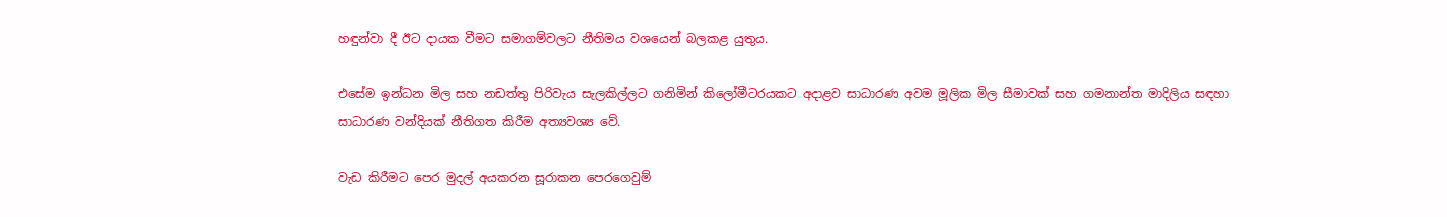හඳුන්වා දී ඊට දායක වීමට සමාගම්වලට නීතිමය වශයෙන් බලකළ යුතුය.

එසේම ඉන්ධන මිල සහ නඩත්තු පිරිවැය සැලකිල්ලට ගනිමින් කිලෝමීටරයකට අදාළව සාධාරණ අවම මූලික මිල සීමාවක් සහ ගමනාන්ත මාදිලිය සඳහා සාධාරණ වන්දියක් නීතිගත කිරීම අත්‍යවශ්‍ය වේ.

වැඩ කිරීමට පෙර මුදල් අයකරන සූරාකන පෙරගෙවුම්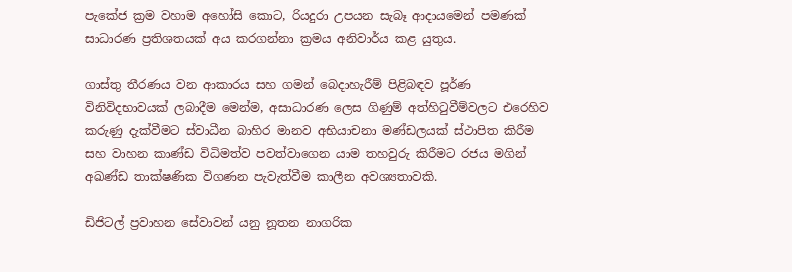පැකේජ ක්‍රම වහාම අහෝසි කොට, රියදුරා උපයන සැබෑ ආදායමෙන් පමණක් සාධාරණ ප්‍රතිශතයක් අය කරගන්නා ක්‍රමය අනිවාර්ය කළ යුතුය.

ගාස්තු තීරණය වන ආකාරය සහ ගමන් බෙදාහැරීම් පිළිබඳව පූර්ණ විනිවිදභාවයක් ලබාදීම මෙන්ම, අසාධාරණ ලෙස ගිණුම් අත්හිටුවීම්වලට එරෙහිව කරුණු දැක්වීමට ස්වාධීන බාහිර මානව අභියාචනා මණ්ඩලයක් ස්ථාපිත කිරීම සහ වාහන කාණ්ඩ විධිමත්ව පවත්වාගෙන යාම තහවුරු කිරීමට රජය මගින් අඛණ්ඩ තාක්ෂණික විගණන පැවැත්වීම කාලීන අවශ්‍යතාවකි.

ඩිජිටල් ප්‍රවාහන සේවාවන් යනු නූතන නාගරික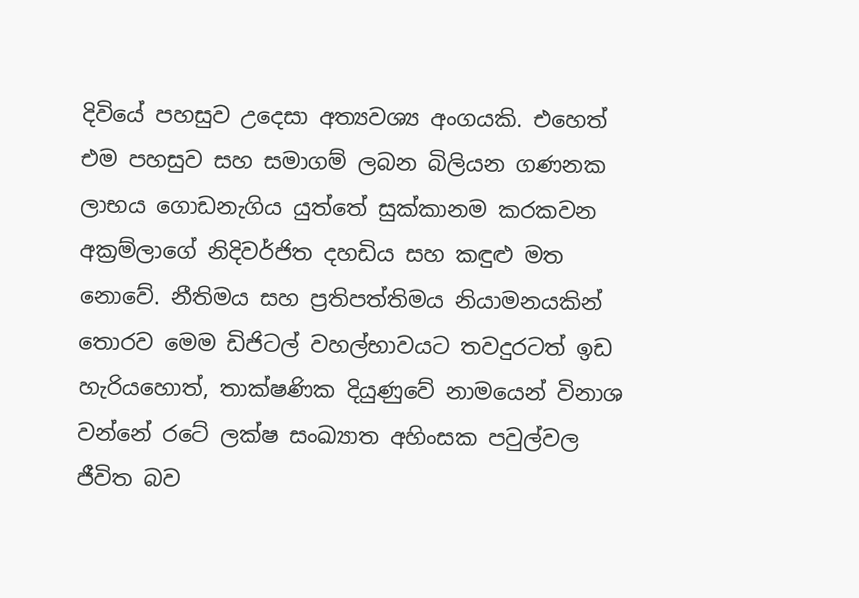දිවියේ පහසුව උදෙසා අත්‍යවශ්‍ය අංගයකි. එහෙත් එම පහසුව සහ සමාගම් ලබන බිලියන ගණනක ලාභය ගොඩනැගිය යුත්තේ සුක්කානම කරකවන අක්‍රම්ලාගේ නිදිවර්ජිත දහඩිය සහ කඳුළු මත නොවේ. නීතිමය සහ ප්‍රතිපත්තිමය නියාමනයකින් තොරව මෙම ඩිජිටල් වහල්භාවයට තවදුරටත් ඉඩ හැරියහොත්, තාක්ෂණික දියුණුවේ නාමයෙන් විනාශ වන්නේ රටේ ලක්ෂ සංඛ්‍යාත අහිංසක පවුල්වල ජීවිත බව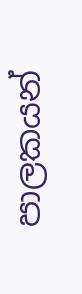පාලකයන්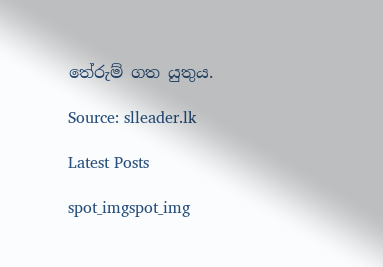තේරුම් ගත යුතුය.

Source: slleader.lk

Latest Posts

spot_imgspot_img